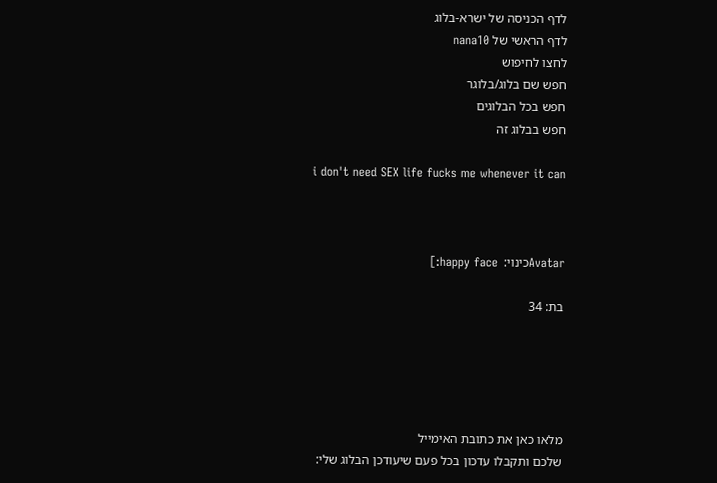לדף הכניסה של ישרא-בלוג
לדף הראשי של nana10
לחצו לחיפוש
חפש שם בלוג/בלוגר
חפש בכל הבלוגים
חפש בבלוג זה

i don't need SEX life fucks me whenever it can



Avatarכינוי:  happy face:]

בת: 34





מלאו כאן את כתובת האימייל
שלכם ותקבלו עדכון בכל פעם שיעודכן הבלוג שלי: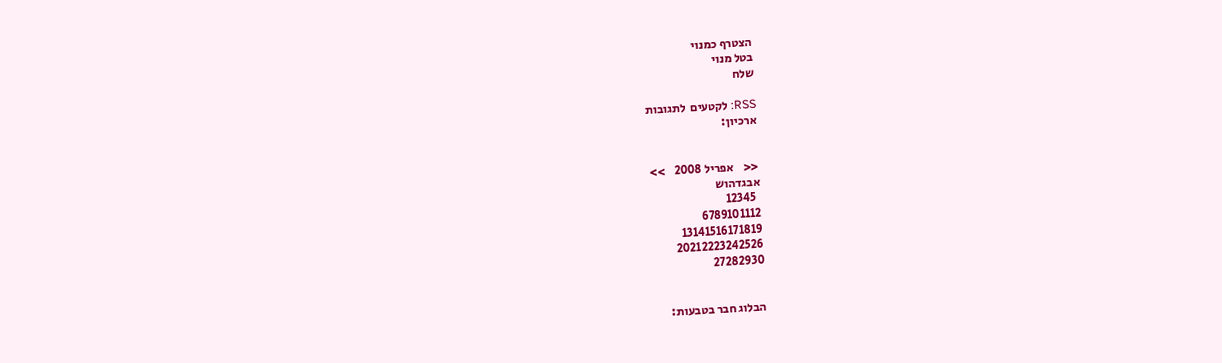הצטרף כמנוי
בטל מנוי
שלח

RSS: לקטעים  לתגובות
ארכיון:


<<    אפריל 2008    >>
אבגדהוש
  12345
6789101112
13141516171819
20212223242526
27282930


הבלוג חבר בטבעות: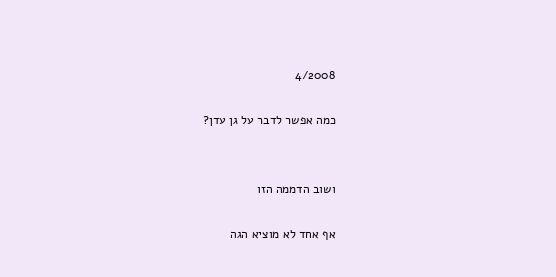4/2008

כמה אפשר לדבר על גן עדן?


ושוב הדממה הזו

אף אחד לא מוציא הגה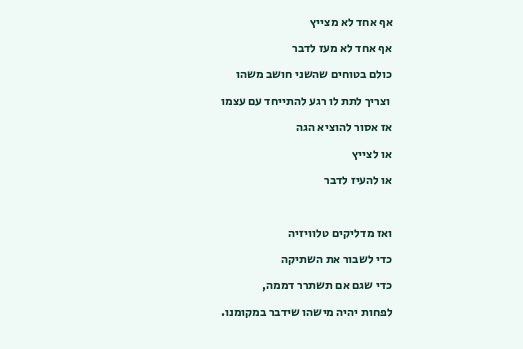אף אחד לא מצייץ

אף אחד לא מעז לדבר

כולם בטוחים שהשני חושב משהו

 וצריך לתת לו רגע להתייחד עם עצמו

אז אסור להוציא הגה

או לצייץ

או להעיז לדבר



ואז מדליקים טלוויזיה

כדי לשבור את השתיקה

כדי שגם אם תשתרר דממה,

לפחות יהיה מישהו שידבר במקומנו.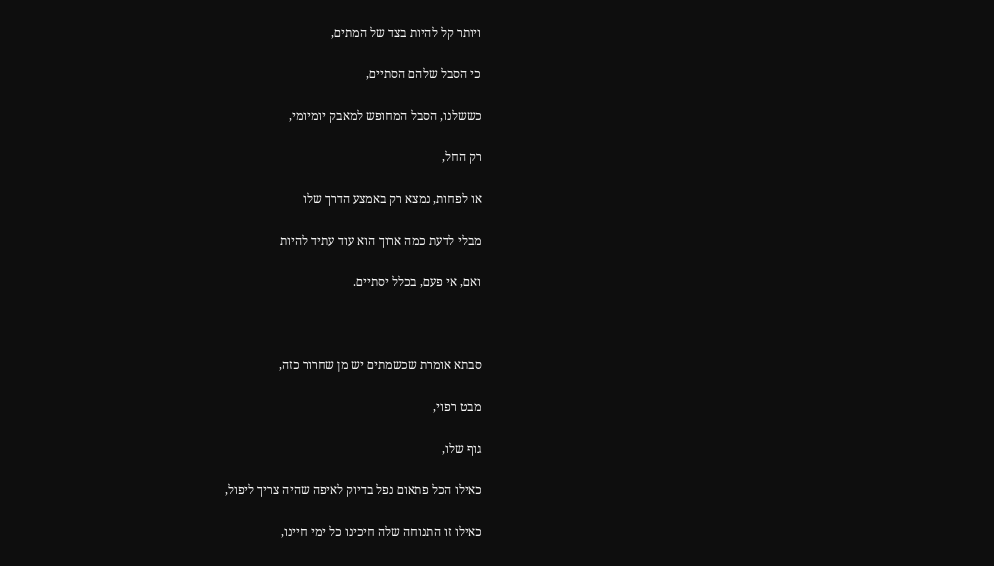ויותר קל להיות בצד של המתים,

כי הסבל שלהם הסתיים,

כששלנו, הסבל המחופש למאבק יומיומי,

רק החל,

או לפחות, נמצא רק באמצע הדרך שלו

מבלי לדעת כמה ארוך הוא עוד עתיד להיות

ואם, אי פעם, בכלל יסתיים.



סבתא אומרת שכשמתים יש מן שחרור כזה,

מבט רפוי,

גוף שלו,

כאילו הכל פתאום נפל בדיוק לאיפה שהיה צריך ליפול,

כאילו זו התנוחה שלה חיכינו כל ימי חיינו,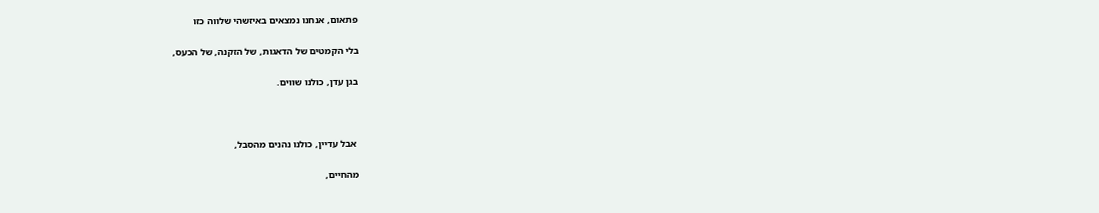פתאום, אנחנו נמצאים באיזשהי שלווה כזו

בלי הקמטים של הדאגות, של הזקנה, של הכעס,

בגן עדן, כולנו שווים.



 אבל עדיין, כולנו נהנים מהסבל,

מהחיים,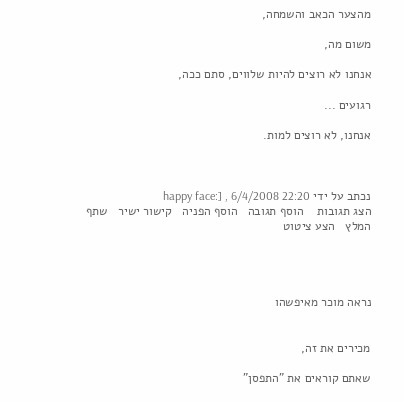מהצער הכאב והשמחה,

משום מה,

אנחנו לא רוצים להיות שלווים, סתם ככה,

רגועים ...

אנחנו, לא רוצים למות.



נכתב על ידי happy face:] , 6/4/2008 22:20
הצג תגובות    הוסף תגובה   הוסף הפניה   קישור ישיר   שתף   המלץ   הצע ציטוט




נראה מוכר מאיפשהו


מכירים את זה,

שאתם קוראים את "התפסן"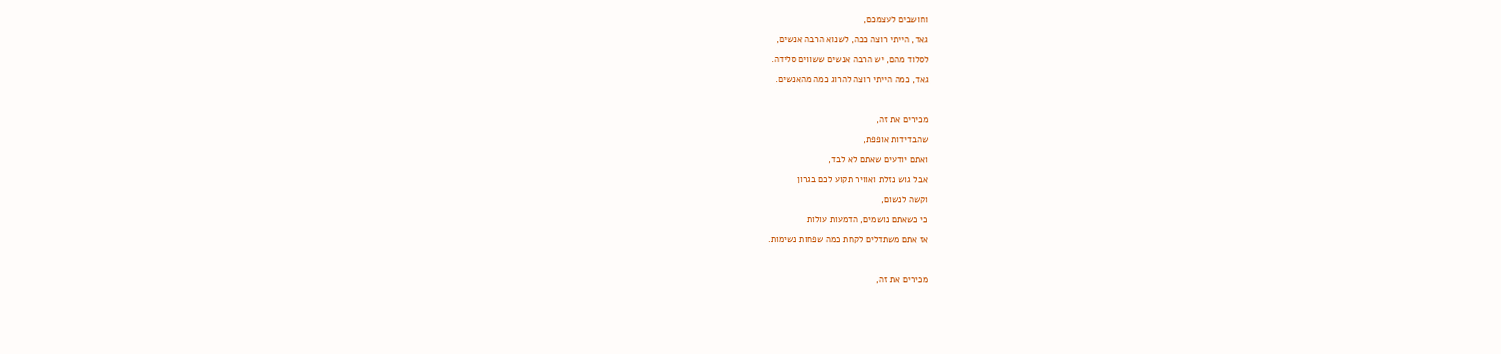וחושבים לעצמכם,

גאד, הייתי רוצה ככה, לשנוא הרבה אנשים,

לסלוד מהם, יש הרבה אנשים ששווים סלידה.

גאד, כמה הייתי רוצה להרוג כמה מהאנשים.



מכירים את זה,

שהבדידות אופפת,

ואתם יודעים שאתם לא לבד,

אבל גוש נזלת ואוויר תקוע לכם בגרון

וקשה לנשום,

כי כשאתם נושמים, הדמעות עולות

אז אתם משתדלים לקחת כמה שפחות נשימות.



מכירים את זה,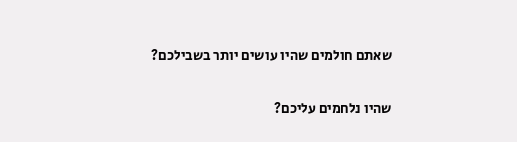שאתם חולמים שהיו עושים יותר בשבילכם?

שהיו נלחמים עליכם?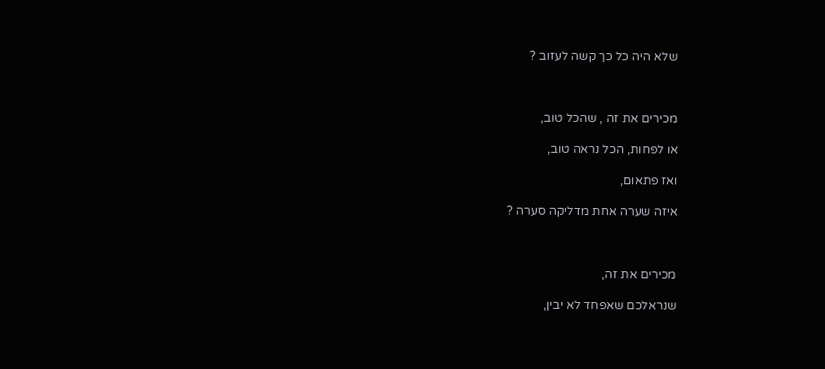שלא היה כל כך קשה לעזוב ?



מכירים את זה , שהכל טוב,

או לפחות, הכל נראה טוב,

ואז פתאום,

איזה שערה אחת מדליקה סערה ?



מכירים את זה,

שנראלכם שאפחד לא יבין,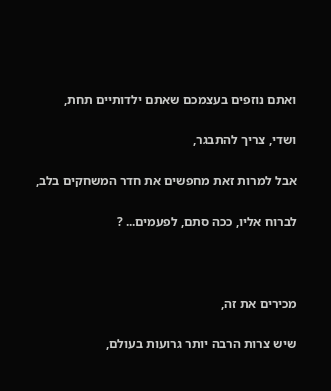ואתם נוזפים בעצמכם שאתם ילדותיים תחת,

ושדי, צריך להתבגר,

אבל למרות זאת מחפשים את חדר המשחקים בלב,

לברוח אליו, ככה סתם, לפעמים... ?



מכירים את זה,

שיש צרות הרבה יותר גרועות בעולם,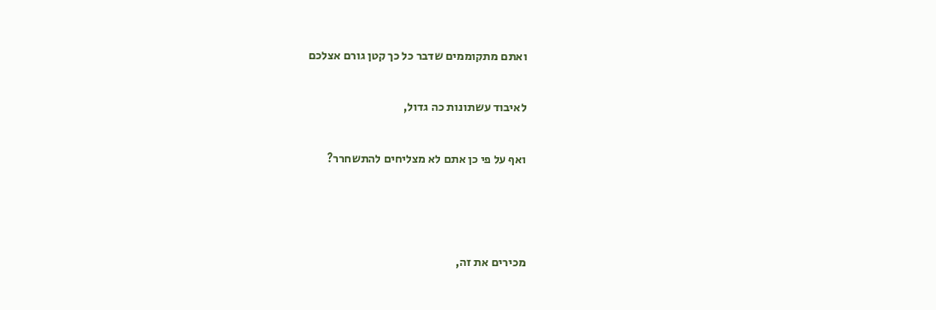ואתם מתקוממים שדבר כל כך קטן גורם אצלכם

לאיבוד עשתונות כה גדול,

ואף על פי כן אתם לא מצליחים להתשחרר?



מכירים את זה,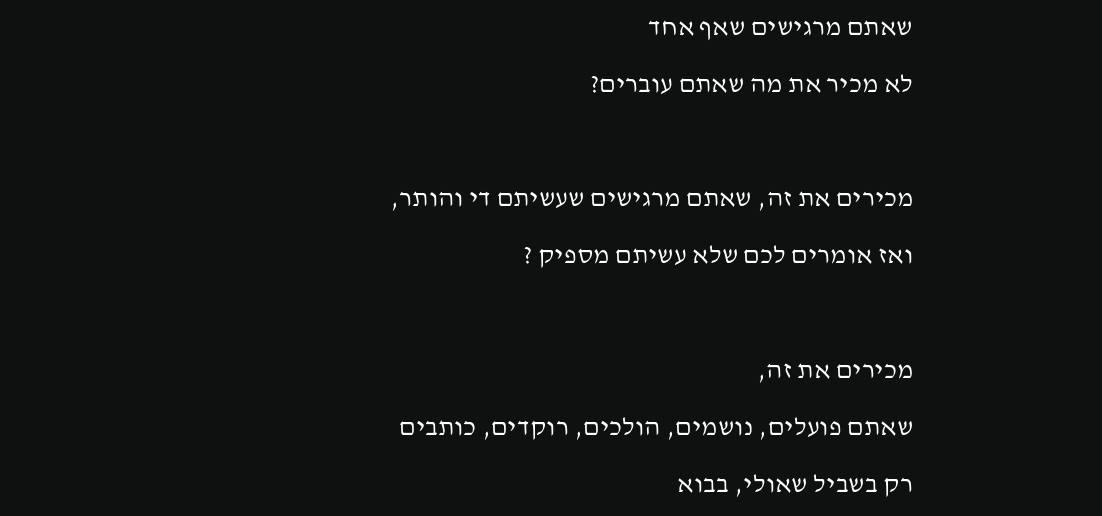שאתם מרגישים שאף אחד

לא מכיר את מה שאתם עוברים?



מכירים את זה, שאתם מרגישים שעשיתם די והותר,

ואז אומרים לכם שלא עשיתם מספיק ?



מכירים את זה,

שאתם פועלים, נושמים, הולכים, רוקדים, כותבים

רק בשביל שאולי, בבוא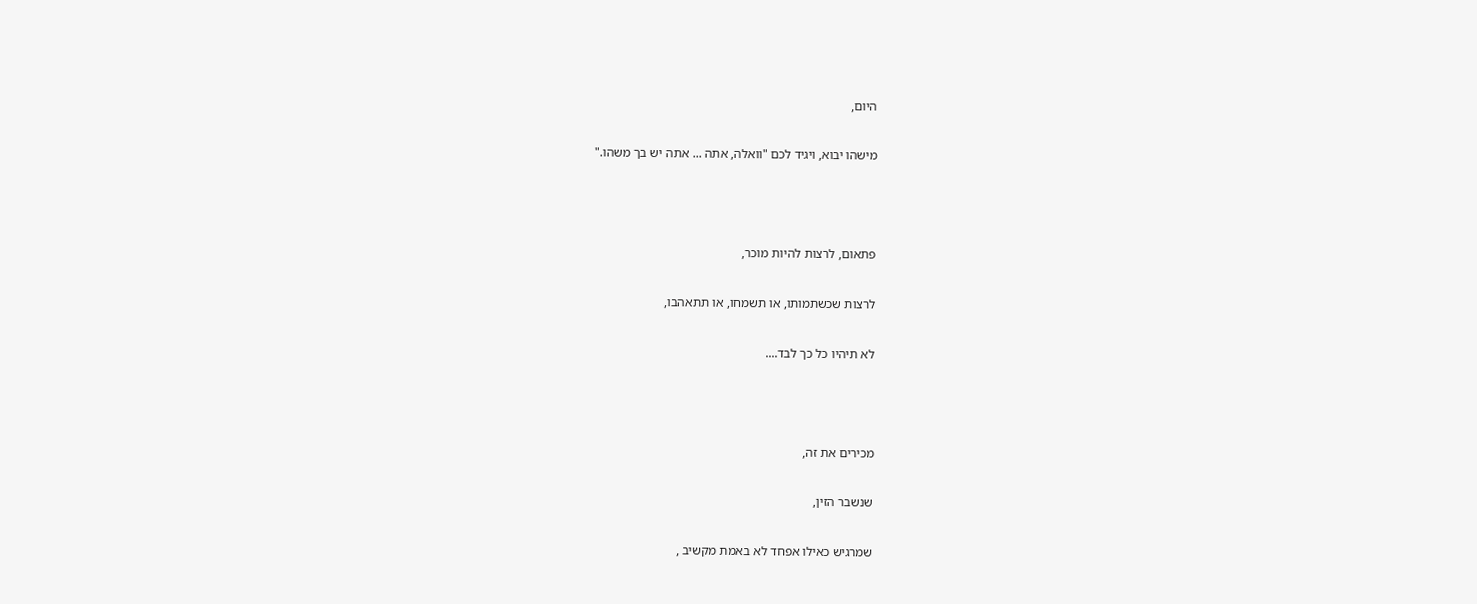היום,

מישהו יבוא, ויגיד לכם "וואלה, אתה ... אתה יש בך משהו."



פתאום, לרצות להיות מוכר,

לרצות שכשתמותו, או תשמחו, או תתאהבו,

לא תיהיו כל כך לבד....



מכירים את זה,

שנשבר הזין,

שמרגיש כאילו אפחד לא באמת מקשיב ,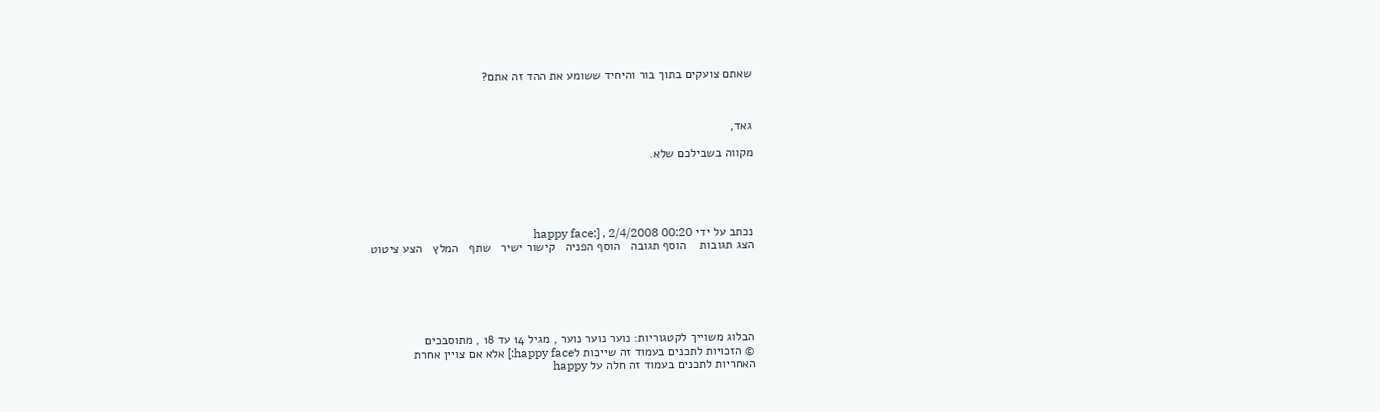שאתם צועקים בתוך בור והיחיד ששומע את ההד זה אתם?



גאד,

מקווה בשבילכם שלא.





נכתב על ידי happy face:] , 2/4/2008 00:20
הצג תגובות    הוסף תגובה   הוסף הפניה   קישור ישיר   שתף   המלץ   הצע ציטוט






הבלוג משוייך לקטגוריות: נוער נוער נוער , מגיל 14 עד 18 , מתוסבכים
© הזכויות לתכנים בעמוד זה שייכות לhappy face:] אלא אם צויין אחרת
האחריות לתכנים בעמוד זה חלה על happy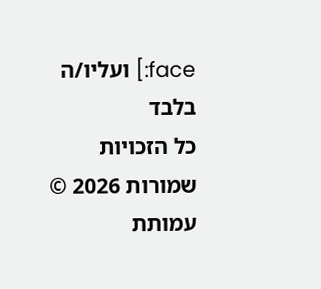face:] ועליו/ה בלבד
כל הזכויות שמורות 2026 © עמותת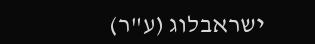ישראבלוג (ע"ר)